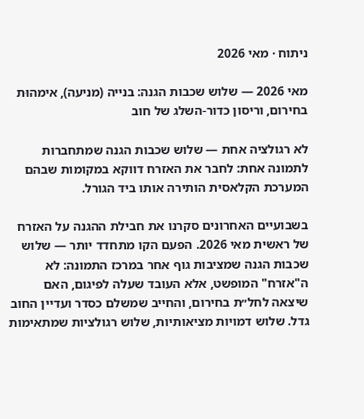ניתוח · מאי 2026

מאי 2026 — שלוש שכבות הגנה: בנייה (מניעה), אימהוּת בחירום, וריסון כדור-השלג של חוב

לא רגולציה אחת — שלוש שכבות הגנה שמתחברות לתמונה אחת: לחבר את האזרח דווקא במקומות שבהם המערכת הקלאסית הותירה אותו ביד הגורל.

בשבועיים האחרונים סקרנו את חבילת ההגנה על האזרח של ראשית מאי 2026. הפעם הקו מתחדד יותר — שלוש שכבות הגנה שמציבות גוף אחר במרכז התמונה: לא ה"אזרח" המופשט, אלא העובד שעלה לפיגום, האם שיצאה לחל״ת בחירום, והחייב שמשלם כסדר ועדיין החוב גדל. שלוש דמויות מציאותיות, שלוש רגולציות שמתאימות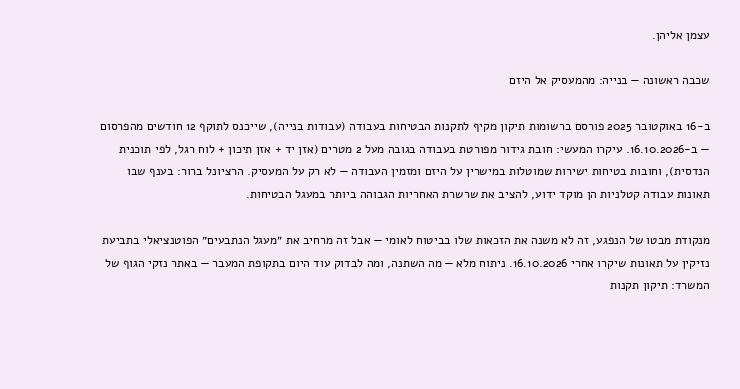עצמן אליהן.

שכבה ראשונה — בנייה: מהמעסיק אל היזם

ב-16 באוקטובר 2025 פורסם ברשומות תיקון מקיף לתקנות הבטיחות בעבודה (עבודות בנייה), שייכנס לתוקף 12 חודשים מהפרסום — ב-16.10.2026. עיקרו המעשי: חובת גידור מפורטת בעבודה בגובה מעל 2 מטרים (אזן יד + אזן תיכון + לוח רגל, לפי תוכנית הנדסית), וחובות בטיחות ישירות שמוטלות במישרין על היזם ומזמין העבודה — לא רק על המעסיק. הרציונל ברור: בענף שבו תאונות עבודה קטלניות הן מוקד ידוע, להציב את שרשרת האחריות הגבוהה ביותר במעגל הבטיחות.

מנקודת מבטו של הנפגע, זה לא משנה את הזכאות שלו בביטוח לאומי — אבל זה מרחיב את ״מעגל הנתבעים״ הפוטנציאלי בתביעת נזיקין על תאונות שיקרו אחרי 16.10.2026. ניתוח מלא — מה השתנה, ומה לבדוק עוד היום בתקופת המעבר — באתר נזקי הגוף של המשרד: תיקון תקנות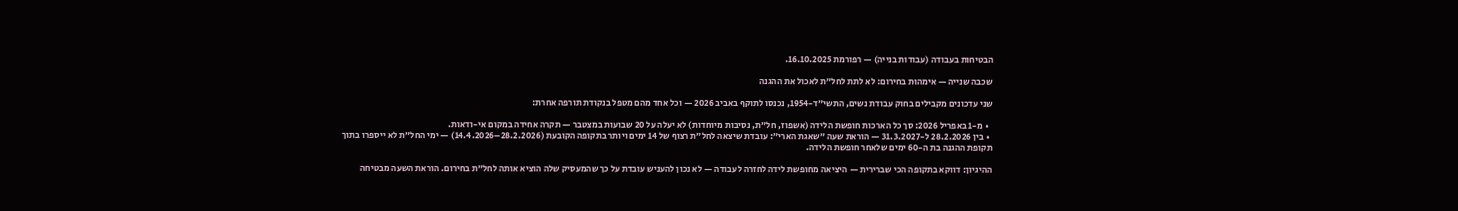הבטיחות בעבודה (עבודות בנייה) — רפורמת 16.10.2025.

שכבה שנייה — אימהוּת בחירום: לא לתת לחל״ת לאכול את ההגנה

שני עדכונים מקבילים בחוק עבודת נשים, התשי״ד-1954, נכנסו לתוקף באביב 2026 — וכל אחד מהם מטפל בנקודת תורפה אחרת:

  • מ-1 באפריל 2026: סך כל הארכות חופשת הלידה (אשפוז, חל״ת, נסיבות מיוחדות) לא יעלה על 20 שבועות במצטבר — תקרה אחידה במקום אי-ודאות.
  • בין 28.2.2026 ל-31.3.2027 — הוראת שעה ״שאגת הארי״: עובדת שיצאה לחל״ת רצוף של 14 ימים ויותר בתקופה הקובעת (28.2.2026–14.4.2026) — ימי החל״ת לא ייספרו בתוך תקופת ההגנה בת ה-60 ימים שלאחר חופשת הלידה.

ההיגיון: דווקא בתקופה הכי שברירית — היציאה מחופשת לידה לחזרה לעבודה — לא נכון להעניש עובדת על כך שהמעסיק שלה הוציא אותה לחל״ת בחירום. הוראת השעה מבטיחה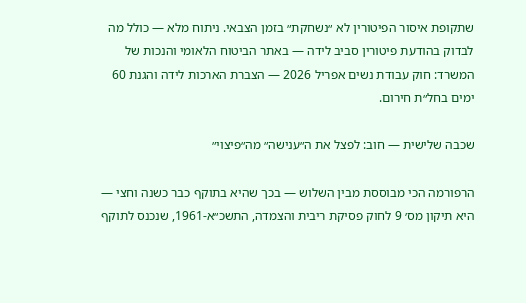שתקופת איסור הפיטורין לא ״נשחקת״ בזמן הצבאי. ניתוח מלא — כולל מה לבדוק בהודעת פיטורין סביב לידה — באתר הביטוח הלאומי והנכות של המשרד: חוק עבודת נשים אפריל 2026 — הצברת הארכות לידה והגנת 60 ימים בחל״ת חירום.

שכבה שלישית — חוב: לפצל את ה״ענישה״ מה״פיצוי״

הרפורמה הכי מבוססת מבין השלוש — בכך שהיא בתוקף כבר כשנה וחצי — היא תיקון מס׳ 9 לחוק פסיקת ריבית והצמדה, התשכ״א-1961, שנכנס לתוקף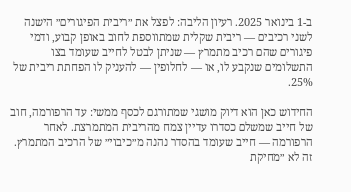ב-1 בינואר 2025. רעיון הליבה: לפצל את ״ריבית הפיגורים״ הישנה לשני רכיבים — ריבית שקלית שמתווספת לחוב באופן קבוע, ודמי פיגורים שהם רכיב מתמרץ — שניתן לבטל לחייב שעומד בצו התשלומים שנקבע לו, או — לחלופין — להעניק לו הפחתת ריבית של 25%.

החידוש כאן הוא דיוק מושגי שמתורגם לכסף ממשי: עד הרפורמה, חוב של חייב שמשלם כסדרו עדיין צמח מהריבית המתמרצת. לאחר הרפורמה — חייב שעומד בהסדר נהנה מ״כיבוי״ של הרכיב המתמרץ. זה לא ״מחיקת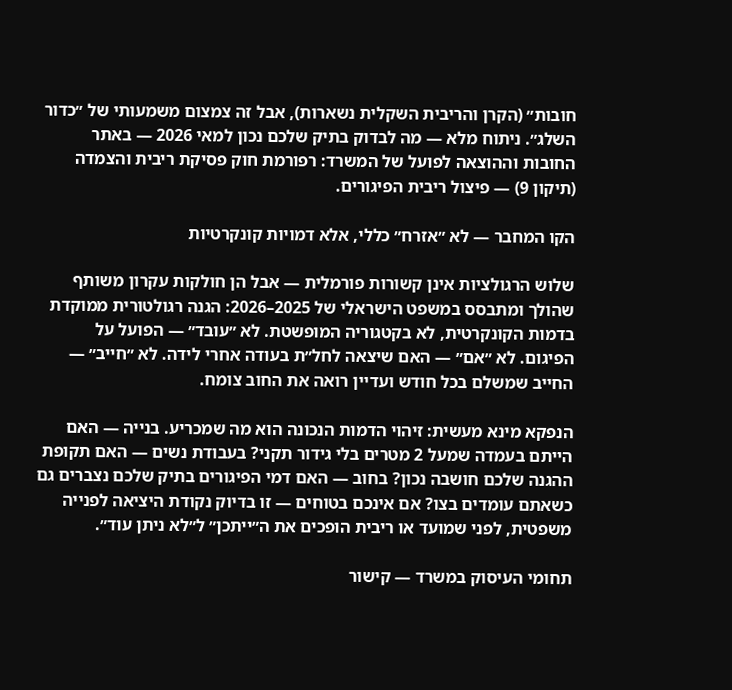חובות״ (הקרן והריבית השקלית נשארות), אבל זה צמצום משמעותי של ״כדור השלג״. ניתוח מלא — מה לבדוק בתיק שלכם נכון למאי 2026 — באתר החובות וההוצאה לפועל של המשרד: רפורמת חוק פסיקת ריבית והצמדה (תיקון 9) — פיצול ריבית הפיגורים.

הקו המחבר — לא ״אזרח״ כללי, אלא דמויות קונקרטיות

שלוש הרגולציות אינן קשורות פורמלית — אבל הן חולקות עקרון משותף שהולך ומתבסס במשפט הישראלי של 2025–2026: הגנה רגולטורית ממוקדת בדמות הקונקרטית, לא בקטגוריה המופשטת. לא ״עובד״ — הפועל על הפיגום. לא ״אם״ — האם שיצאה לחל״ת בעודה אחרי לידה. לא ״חייב״ — החייב שמשלם בכל חודש ועדיין רואה את החוב צומח.

הנפקא מינא מעשית: זיהוי הדמות הנכונה הוא מה שמכריע. בנייה — האם הייתם בעמדה שמעל 2 מטרים בלי גידור תקני? בעבודת נשים — האם תקופת ההגנה שלכם חושבה נכון? בחוב — האם דמי הפיגורים בתיק שלכם נצברים גם כשאתם עומדים בצו? אם אינכם בטוחים — זו בדיוק נקודת היציאה לפנייה משפטית, לפני שמועד או ריבית הופכים את ה״ייתכן״ ל״לא ניתן עוד״.

תחומי העיסוק במשרד — קישור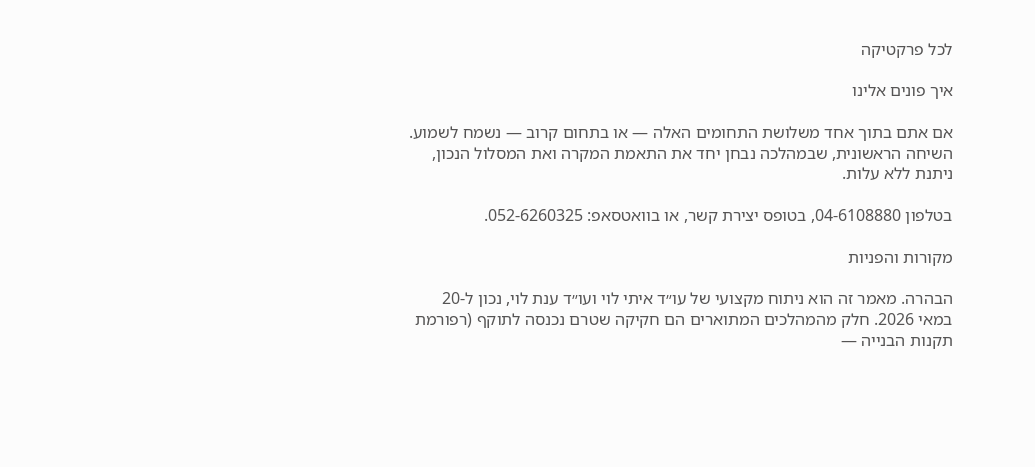לכל פרקטיקה

איך פונים אלינו

אם אתם בתוך אחד משלושת התחומים האלה — או בתחום קרוב — נשמח לשמוע. השיחה הראשונית, שבמהלכה נבחן יחד את התאמת המקרה ואת המסלול הנכון, ניתנת ללא עלות.

בטלפון 04-6108880, בטופס יצירת קשר, או בוואטסאפ: 052-6260325.

מקורות והפניות

הבהרה. מאמר זה הוא ניתוח מקצועי של עו״ד איתי לוי ועו״ד ענת לוי, נכון ל-20 במאי 2026. חלק מהמהלכים המתוארים הם חקיקה שטרם נכנסה לתוקף (רפורמת תקנות הבנייה —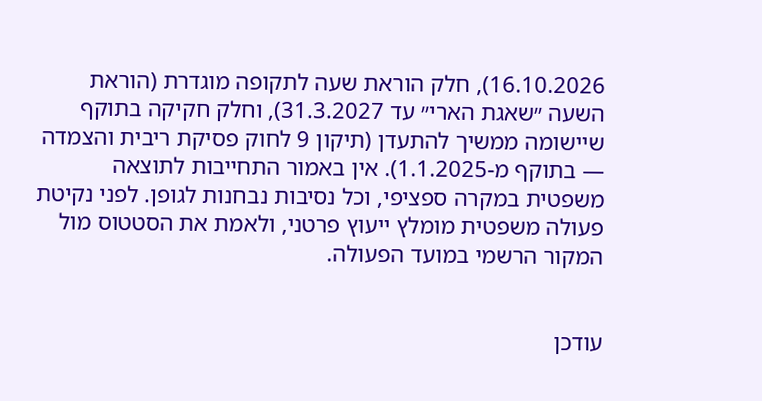16.10.2026), חלק הוראת שעה לתקופה מוגדרת (הוראת השעה ״שאגת הארי״ עד 31.3.2027), וחלק חקיקה בתוקף שיישומה ממשיך להתעדן (תיקון 9 לחוק פסיקת ריבית והצמדה — בתוקף מ-1.1.2025). אין באמור התחייבות לתוצאה משפטית במקרה ספציפי, וכל נסיבות נבחנות לגופן. לפני נקיטת פעולה משפטית מומלץ ייעוץ פרטני, ולאמת את הסטטוס מול המקור הרשמי במועד הפעולה.


עודכן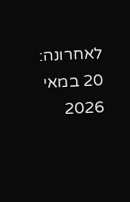לאחרונה: 20 במאי 2026